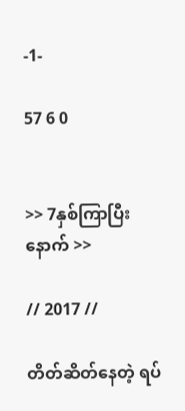-1-

57 6 0


>> 7နှစ်ကြာပြီးနောက် >>

// 2017 //

တိတ်ဆိတ်နေတဲ့ ရပ်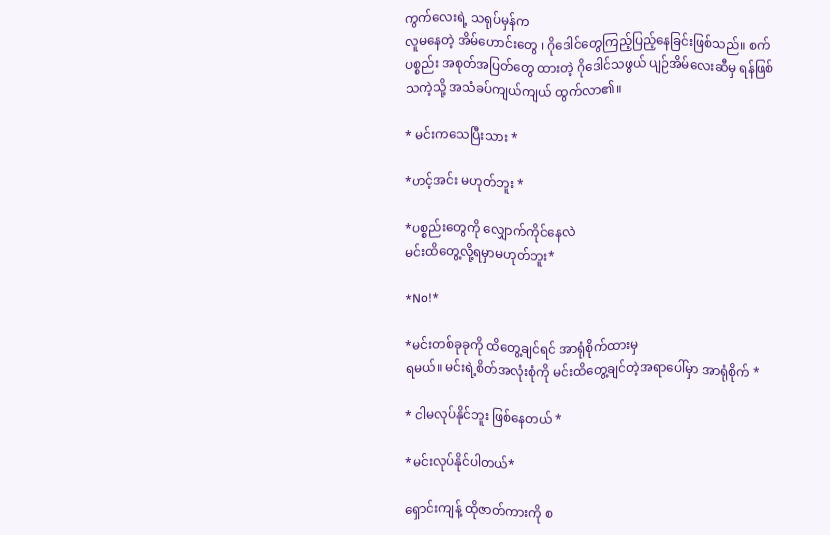ကွက်လေးရဲ့ သရုပ်မှန်က
လူမနေတဲ့ အိမ်ဟောင်းတွေ ၊ ဂိုဒေါင်တွေကြည့်ပြည့်နေခြင်းဖြစ်သည်။ စက်ပစ္စည်း အစုတ်အပြတ်တွေ ထားတဲ့ ဂိုဒေါင်သဖွယ် ပျဉ်အိမ်လေးဆီမှ ရန်ဖြစ်သကဲ့သို့ အသံခပ်ကျယ်ကျယ် ထွက်လာ၏။

* မင်းကသေပြီးသား *

*ဟင့်အင်း မဟုတ်ဘူး *

*ပစ္စည်းတွေကို လျှောက်ကိုင်နေလဲ
မင်းထိတွေ့လို့ရမှာမဟုတ်ဘူး*

*No!*

*မင်းတစ်ခုခုကို ထိတွေ့ချင်ရင် အာရုံစိုက်ထားမှ
ရမယ်။ မင်းရဲ့စိတ်အလုံးစုံကို မင်းထိတွေ့ချင်တဲ့အရာပေါ်မှာ အာရုံစိုက် *

* ငါမလုပ်နိုင်ဘူး ဖြစ်နေတယ် *

*မင်းလုပ်နိုင်ပါတယ်*

ရှောင်းကျန့် ထိုဇာတ်ကားကို စ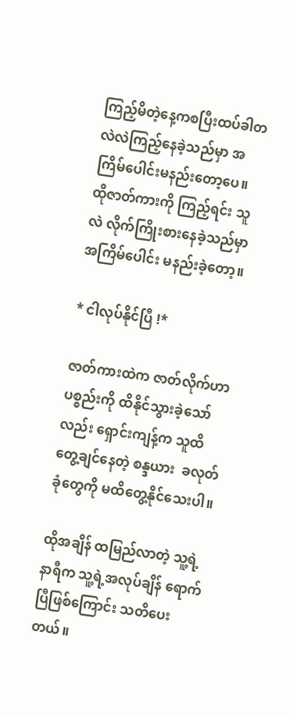ကြည့်မိတဲ့နေ့ကစပြီးထပ်ခါတလဲလဲကြည့်နေခဲ့သည်မှာ အကြိမ်ပေါင်းမနည်းတော့ပေ။ ထိုဇာတ်ကားကို ကြည့်ရင်း သူလဲ လိုက်ကြိုးစားနေခဲ့သည်မှာအကြိမ်ပေါင်း မနည်းခဲ့တော့။

* ငါလုပ်နိုင်ပြီ !*

ဇာတ်ကားထဲက ဇာတ်လိုက်ဟာ ပစ္စည်းကို ထိနိုင်သွားခဲ့သော်လည်း ရှောင်းကျန့်က သူထိတွေ့ချင်နေတဲ့ စန္ဒယား  ခလုတ်ခုံတွေကို မထိတွေ့နိုင်သေးပါ။

ထိုအချိန် ထမြည်လာတဲ့ သူ့ရဲ့နာရီက သူ့ရဲ့အလုပ်ချိန်‌ ရောက်ပြီဖြစ်ကြောင်း သတိပေးတယ်။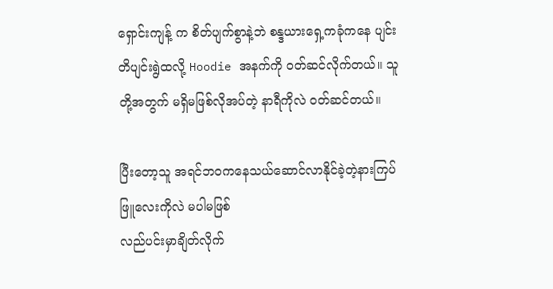ရှောင်းကျန့် က စိတ်ပျက်စွာနဲ့ဘဲ စန္ဒယားရှေ့ကခုံကနေ ပျင်းတိပျင်းရွဲထလို့ Hoodie အနက်ကို ဝတ်ဆင်လိုက်တယ်။ သူတို့အတွက် မရှိမဖြစ်လိုအပ်တဲ့ နာရီကိုလဲ ဝတ်ဆင်တယ်။

ပြီးတော့သူ အရင်ဘဝကနေသယ်ဆောင်လာနိုင်ခဲ့တဲ့နားကြပ်ဖြူလေးကိုလဲ မပါမဖြစ်
လည်ပင်းမှာချိတ်လိုက်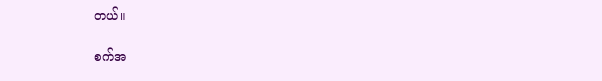တယ်။

စက်အ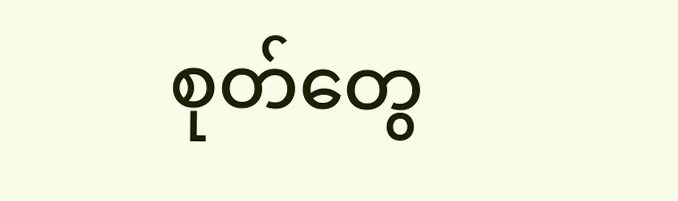စုတ်တွေ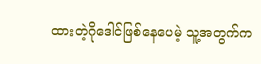ထားတဲ့ဂို‌ဒေါင်ဖြစ်‌နေပေမဲ့ သူ့အတွက်က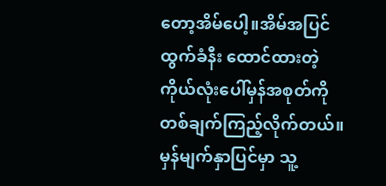တော့အိမ်ပေါ့။အိမ်အပြင် ထွက်ခံနီး ထောင်ထားတဲ့ ကိုယ်လုံးပေါ်မှန်အစုတ်ကို တစ်ချက်ကြည့်လိုက်တယ်။ မှန်မျက်နှာပြင်မှာ သူ့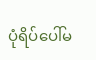ပုံရိပ်ပေါ်မ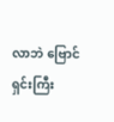လာဘဲ ဗြောင်ရှင်းကြီး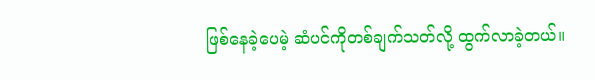ဖြစ်နေခဲ့ပေမဲ့ ဆံပင်ကိုတစ်ချက်သတ်လို့ ထွက်လာခဲ့တယ်။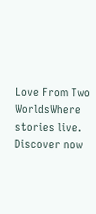Love From Two WorldsWhere stories live. Discover now